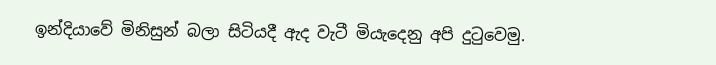ඉන්දියාවේ මිනිසුන් බලා සිටියදී ඇද වැටී මියැදෙනු අපි දුටුවෙමු.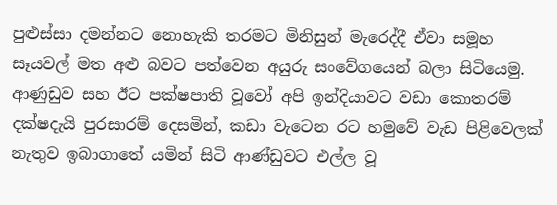පුළුස්සා දමන්නට නොහැකි තරමට මිනිසුන් මැරෙද්දී ඒවා සමූහ සෑයවල් මත අළු බවට පත්වෙන අයුරු සංවේගයෙන් බලා සිටියෙමු. ආණුඩුව සහ ඊට පක්ෂපාති වූවෝ අපි ඉන්දියාවට වඩා කොතරම් දක්ෂදැයි පුරසාරම් දෙසමින්, කඩා වැටෙන රට හමුවේ වැඩ පිළිවෙලක් නැතුව ඉබාගාතේ යමින් සිටි ආණ්ඩුවට එල්ල වූ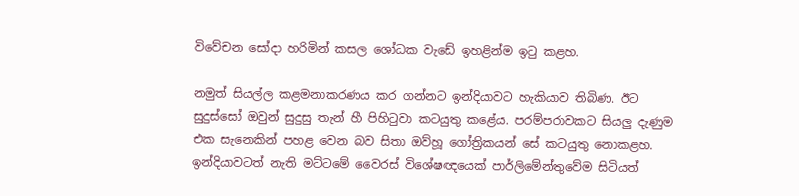විවේචන සෝදා හරිමින් කසල ශෝධක වැඩේ ඉහළින්ම ඉටු කළහ.

නමුත් සියල්ල කළමනාකරණය කර ගන්නට ඉන්දියාවට හැකියාව තිබිණ. ඊට සුදුස්සෝ ඔවුන් සුදුසු තැන් හී පිහිටුවා කටයුතු කළේය. පරම්පරාවකට සියලු දැණුම එක සැනෙකින් පහළ වෙන බව සිතා ඔව්හූ ගෝත්‍රිකයන් සේ කටයුතු නොකළහ. ඉන්දියාවටත් නැති මට්ටමේ වෛරස් විශේෂඥයෙක් පාර්ලිමේන්තුවේම සිටියත්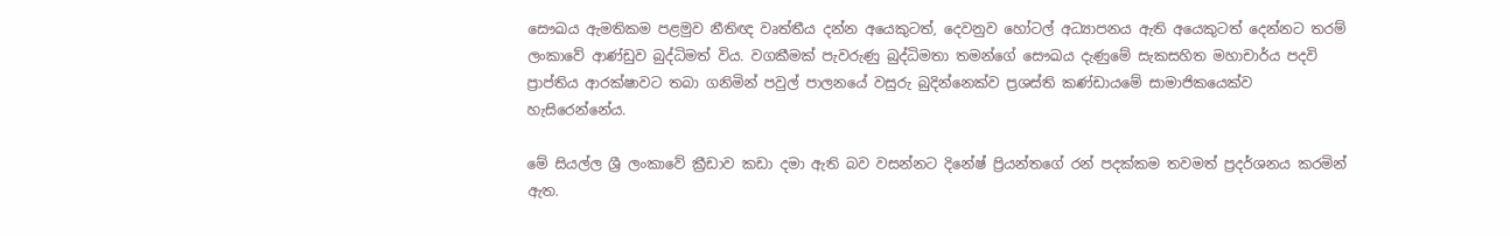සෞඛය ඇමතිකම පළමුව නීතිඥ වෘත්තීය දන්න අයෙකුටත්, දෙවනුව හෝටල් අධ්‍යාපනය ඇති අයෙකුටත් දෙන්නට තරම් ලංකාවේ ආණ්ඩුව බුද්ධිමත් විය. වගකීමක් පැවරුණු බුද්ධිමතා තමන්ගේ සෞඛය දැණුමේ සැකසහිත මහාචාර්ය පදවි ප්‍රාප්තිය ආරක්ෂාවට තබා ගනිමින් පවුල් පාලනයේ වසුරු බුදින්නෙක්ව ප්‍රශස්ති කණ්ඩායමේ සාමාජිකයෙක්ව හැසිරෙන්නේය.

මේ සියල්ල ශ්‍රී ලංකාවේ ක්‍රීඩාව කඩා දමා ඇති බව වසන්නට දිනේෂ් ප්‍රියන්තගේ රන් පදක්කම තවමත් ප්‍රදර්ශනය කරමින් ඇත.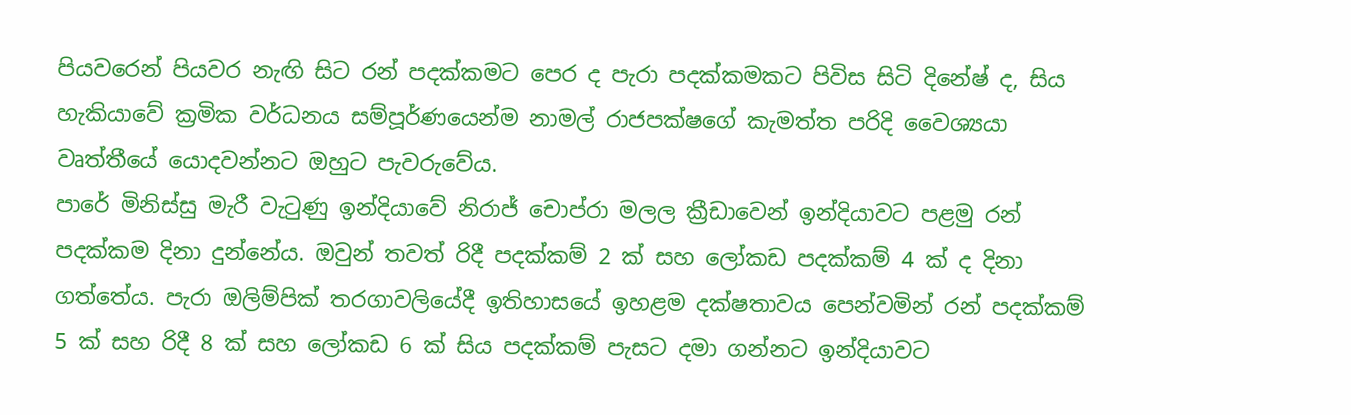පියවරෙන් පියවර නැඟි සිට රන් පදක්කමට පෙර ද පැරා පදක්කමකට පිවිස සිටි දිනේෂ් ද, සිය හැකියාවේ ක්‍රමික වර්ධනය සම්පූර්ණයෙන්ම නාමල් රාජපක්ෂගේ කැමත්ත පරිදි වෛශ්‍යයා වෘත්තීයේ යොදවන්නට ඔහුට පැවරුවේය.
පාරේ මිනිස්සු මැරී වැටුණු ඉන්දියාවේ නිරාජ් චොප්රා මලල ක්‍රීඩාවෙන් ඉන්දියාවට පළමු රන් පදක්කම දිනා දුන්නේය. ඔවුන් තවත් රිදී පදක්කම් 2 ක් සහ ලෝකඩ පදක්කම් 4 ක් ද දිනා ගත්තේය. පැරා ඔලිම්පික් තරගාවලියේදී ඉතිහාසයේ ඉහළම දක්ෂතාවය පෙන්වමින් රන් පදක්කම් 5 ක් සහ රිදී 8 ක් සහ ලෝකඩ 6 ක් සිය පදක්කම් පැසට දමා ගන්නට ඉන්දියාවට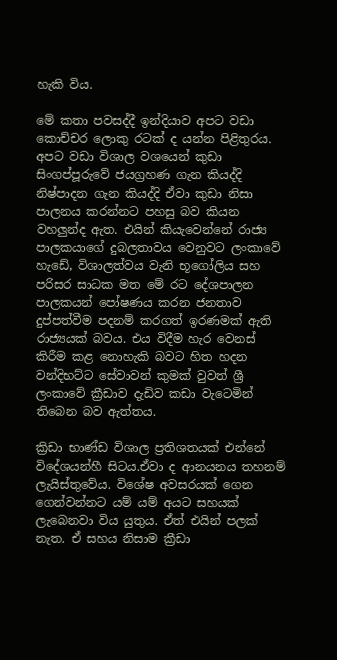හැකි විය.

මේ කතා පවසද්දී ඉන්දියාව අපට වඩා කොච්චර ලොකු රටක් ද යන්න පිළිතුරය. අපට වඩා විශාල වශයෙන් කුඩා සිංගප්පූරුවේ ජයග්‍රහණ ගැන කියද්දි නිෂ්පාදන ගැන කියද්දි ඒවා කුඩා නිසා පාලනය කරන්නට පහසු බව කියන වහලුන්ද ඇත. එයින් කියැවෙන්නේ රාජ්‍ය පාලකයාගේ දුබලතාවය වෙනුවට ලංකාවේ හැඩේ, විශාලත්වය වැනි භූගෝලිය සහ පරිසර සාධක මත මේ රට දේශපාලන පාලකයන් පෝෂණය කරන ජනතාව දුප්පත්වීම පදනම් කරගත් ඉරණමක් ඇති රාජ්‍යයක් බවය. එය විදීම හැර වෙනස් කිරීම කළ නොහැකි බවට හිත හදන වන්දිභට්ට සේවාවන් කුමක් වුවත් ශ්‍රී ලංකාවේ ක්‍රීඩාව දැඩිව කඩා වැටෙමින් තිබෙන බව ඇත්තය.

ක්‍රිඩා භාණ්ඩ විශාල ප්‍රතිශතයක් එන්නේ විදේශයන්හී සිටය.ඒවා ද ආනයනය තහනම් ලැයිස්තුවේය. විශේෂ අවසරයක් ගෙන ගෙන්වන්නට යම් යම් අයට සහයක් ලැබෙනවා විය යුතුය. ඒත් එයින් පලක් නැත. ඒ සහය නිසාම ක්‍රීඩා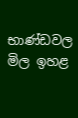භාණ්ඩවල මිල ඉහළ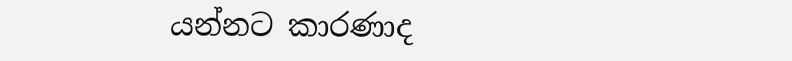යන්නට කාරණාද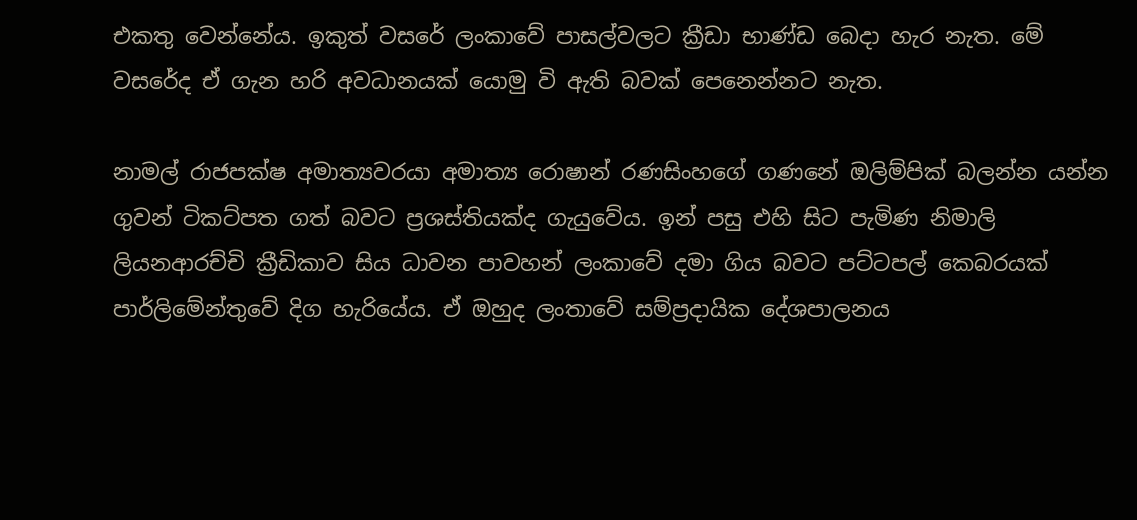එකතු වෙන්නේය. ඉකුත් වසරේ ලංකාවේ පාසල්වලට ක්‍රීඩා භාණ්ඩ බෙදා හැර නැත. මේ වසරේද ඒ ගැන හරි අවධානයක් යොමු වි ඇති බවක් පෙනෙන්නට නැත.

නාමල් රාජපක්ෂ අමාත්‍යවරයා අමාත්‍ය රොෂාන් රණසිංහගේ ගණනේ ඔලිම්පික් බලන්න යන්න ගුවන් ටිකට්පත ගත් බවට ප්‍රශස්තියක්ද ගැයුවේය. ඉන් පසු එහි සිට පැමිණ නිමාලි ලියනආරච්චි ක්‍රීඩිකාව සිය ධාවන පාවහන් ලංකාවේ දමා ගිය බවට පට්ටපල් කෙබරයක් පාර්ලිමේන්තුවේ දිග හැරියේය. ඒ ඔහුද ලංතාවේ සම්ප්‍රදායික දේශපාලනය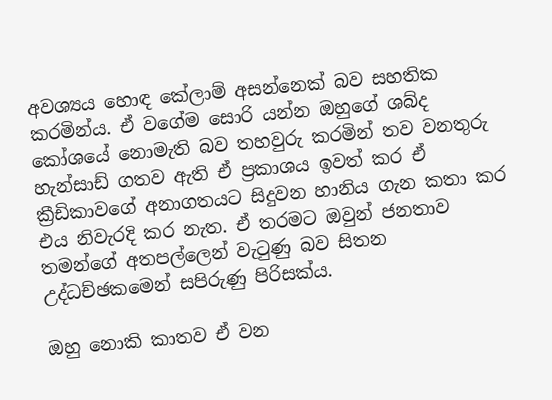අවශ්‍යය හොඳ කේලාම් අසන්නෙක් බව සහතික කරමින්ය. ඒ වගේම සොරි යන්න ඔහුගේ ශබ්ද කෝශයේ නොමැති බව තහවුරු කරමින් තව වනතුරු හැන්සාඩ් ගතව ඇති ඒ ප්‍රකාශය ඉවත් කර ඒ ක්‍රීඩිකාවගේ අනාගතයට සිදුවන හානිය ගැන කතා කර එය නිවැරදි කර නැත. ඒ තරමට ඔවුන් ජනතාව තමන්ගේ අතපල්ලෙන් වැටුණු බව සිතන උද්ධච්ඡකමෙන් සපිරුණු පිරිසක්ය.

ඔහු නොකි කාතව ඒ වන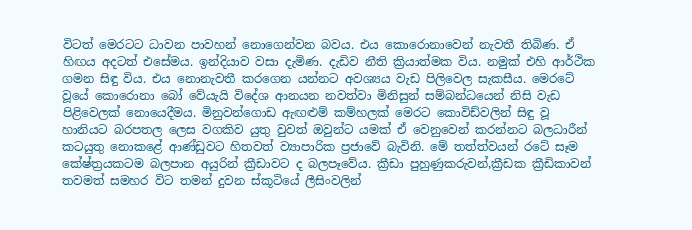විටත් මෙරටට ධාවන පාවහන් නොගෙන්වන බවය. එය කොරොනාවෙන් නැවතී තිබිණ. ඒ හිඟය අදටත් එසේමය. ඉන්දියාව වසා දැමිණ. දැඩිව නීති ක්‍රියාත්මක විය. නමුක් එහි ආර්ථික ගමන සිඳු විය. එය නොනැවතී කරගෙන යන්නට අවශ්‍යය වැඩ පිලිවෙල සැකසීය. මෙරටේ වූයේ කොරොනා බෝ වේයැයි විදේශ ආනයන නවත්වා මිනිසුන් සම්බන්ධයෙන් නිසි වැඩ පිළිවෙලක් නොයෙදීමය. මිනුවන්ගොඩ ඇඟළුම් කම්හලක් මෙරට කොවිඩ්වලින් සිඳු වූ හානියට බරපතල ලෙස වගකිව යුතු වුවත් ඔවුන්ට යමක් ඒ වෙනුවෙන් කරන්නට බලධාරීන් කටයුතු නොකළේ ආණ්ඩුවට හිතවත් ව්‍යාපාරික ප්‍රජාවේ බැවිනි. මේ තත්ත්වයන් රටේ සෑම කේෂ්ත්‍රයකටම බලපාන අයුරින් ක්‍රීඩාවට ද බලපෑවේය. ක්‍රීඩා පුහුණුකරුවන්,ක්‍රීඩක ක්‍රීඩිකාවන් තවමත් සමහර විට තමන් දුවන ස්කූටියේ ලීසිංවලින්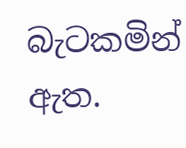බැටකමින් ඇත.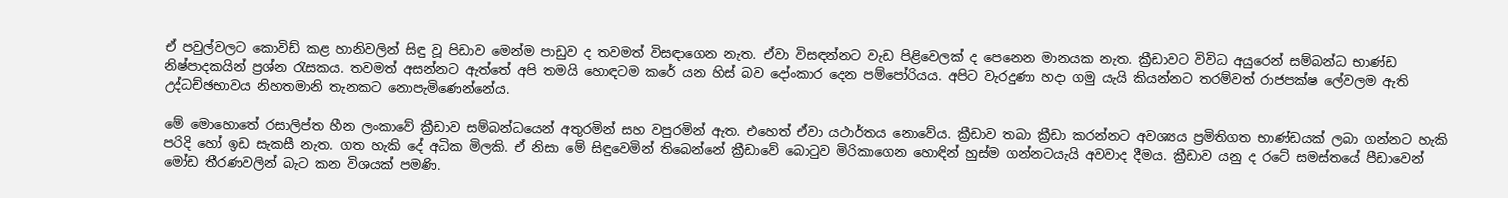ඒ පවුල්වලට කොවිඩ් කළ හානිවලින් සිඳු වූ පිඩාව මෙන්ම පාඩුව ද තවමත් විසඳාගෙන නැත. ඒවා විසඳන්නට වැඩ පිළිවෙලක් ද පෙනෙන මානයක නැත. ක්‍රීඩාවට විවිධ අයුරෙන් සම්බන්ධ භාණ්ඩ නිෂ්පාදකයින් ප්‍රශ්න රැසකය. තවමත් අසන්නට ඇත්තේ අපි තමයි හොඳටම කරේ යන හිස් බව දෝංකාර දෙන පම්පෝරියය. අපිට වැරදුණා හදා ගමු යැයි කියන්නට තරම්වත් රාජපක්ෂ ලේවලම ඇති උද්ධච්ඡභාවය නිහතමානි තැනකට නොපැමිණෙන්නේය.

මේ මොහොතේ රසාලිප්ත හීන ලංකාවේ ක්‍රීඩාව සම්බන්ධයෙන් අතුරමින් සහ වපුරමින් ඇත. එහෙත් ඒවා යථාර්තය නොවේය. ක්‍රීඩාව තබා ක්‍රීඩා කරන්නට අවශ්‍යය ප්‍රමිතිගත භාණ්ඩයක් ලබා ගන්නට හැකි පරිදි හෝ ඉඩ සැකසී නැත. ගත හැකි දේ අධික මිලකි. ඒ නිසා මේ සිඳුවෙමින් තිබෙන්නේ ක්‍රීඩාවේ බොටුව මිරිකාගෙන හොඳින් හුස්ම ගන්නටයැයි අවවාද දීමය. ක්‍රීඩාව යනු ද රටේ සමස්තයේ පීඩාවෙන් මෝඩ තීරණවලින් බැට කන විශයක් පමණි.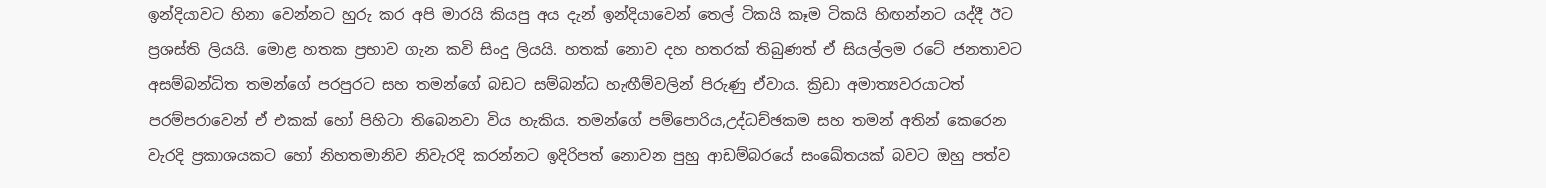ඉන්දියාවට හිනා වෙන්නට හුරු කර අපි මාරයි කියපු අය දැන් ඉන්දියාවෙන් තෙල් ටිකයි කෑම ටිකයි හිඟන්නට යද්දී ඊට ප්‍රශස්ති ලියයි. මොළ හතක ප්‍රභාව ගැන කවි සිංදු ලියයි. හතක් නොව දහ හතරක් තිබුණත් ඒ සියල්ලම රටේ ජනතාවට අසම්බන්ධිත තමන්ගේ පරපුරට සහ තමන්ගේ බඩට සම්බන්ධ හැඟීම්වලින් පිරුණු ඒවාය. ක්‍රිඩා අමාත්‍යවරයාටත් පරම්පරාවෙන් ඒ එකක් හෝ පිහිටා තිබෙනවා විය හැකිය. තමන්ගේ පම්පොරිය,උද්ධච්ඡකම සහ තමන් අතින් කෙරෙන වැරදි ප්‍රකාශයකට හෝ නිහතමානිව නිවැරදි කරන්නට ඉදිරිපත් නොවන පුහු ආඩම්බරයේ සංඛේතයක් බවට ඔහු පත්ව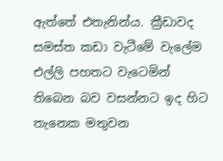ඇත්තේ එතැනින්ය. ක්‍රීඩාවද සමස්ත කඩා වැටීමේ වැලේම එල්ලි පහතට වැටෙමින් තිබෙන බව වසන්නට ඉද හිට තැනෙක මතුවන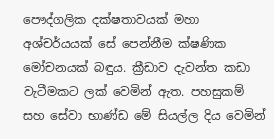පෞද්ගලික දක්ෂතාවයක් මහා අශ්චර්යයක් සේ පෙන්නීම ක්ෂණික මෝචනයක් බඳුය. ක්‍රීඩාව දැවන්ත කඩා වැටීමකට ලක් වෙමින් ඇත. පහසුකම් සහ සේවා භාණ්ඩ මේ සියල්ල දිය වෙමින්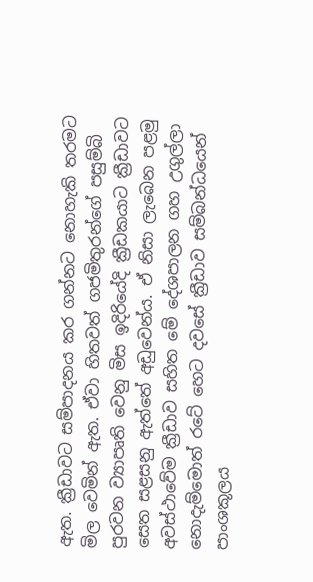ඇත. ක්‍රීඩාවට සම්පාදනය කර ගන්නට නොහැකි තරමට මිල වෙමින් ඇත. ඒවා හිතවත් ගජමිතුරන්ගේ පසුම්බි පුරවන ව්‍යාපෘති වෙනු මිස ඉදිරියේදි ක්‍රීඩකයාට ක්‍රීඩාවට සෙත සළසනු ඇත්තේ අඩුවෙන්ය. ඒ නිසා ලැබෙන පළමු අවස්ථාවේම ක්‍රීඩාව සහිත මේ දේශපාලන ගහ උගුල්ලා නොදැම්මොත් රටේ හෙට දවසේ ක්‍රීඩාව සම්බන්ධයෙන් පාංශකූලය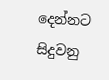දෙන්නට සිදුවනු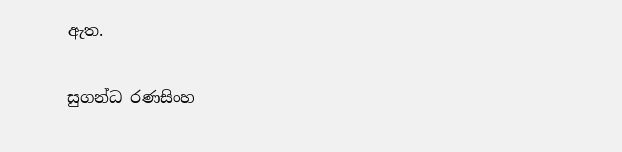ඇත.

සුගන්ධ රණසිංහ